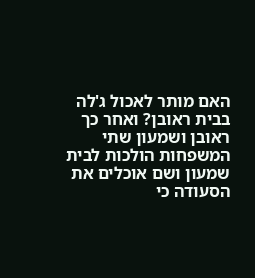האם מותר לאכול ג'לה בבית ראובן? ואחר כך ראובן ושמעון שתי המשפחות הולכות לבית שמעון ושם אוכלים את הסעודה כי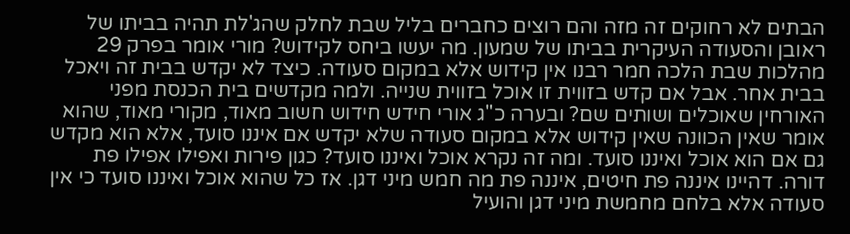הבתים לא רחוקים זה מזה והם רוצים כחברים בליל שבת לחלק שהג'לת תהיה בביתו של ראובן והסעודה העיקרית בביתו של שמעון. מה יעשו ביחס לקידוש? מורי אומר בפרק 29 מהלכות שבת הלכה חמר רבנו אין קידוש אלא במקום סעודה. כיצד לא יקדש בבית זה ויאכל בבית אחר. אבל אם קדש בזווית זו אוכל בזווית שנייה. ולמה מקדשים בית הכנסת מפני האורחין שאוכלים ושותים שם? ובערה כ"ג אורי חידש חידוש חשוב מאוד, מקורי מאוד, שהוא אומר שאין הכוונה שאין קידוש אלא במקום סעודה שלא יקדש אם איננו סועד, אלא הוא מקדש גם אם הוא אוכל ואיננו סועד. ומה זה נקרא אוכל ואיננו סועד? כגון פירות ואפילו אפילו פת דורה. דהיינו איננה פת חיטים, איננה פת מה חמש מיני דגן. אז כל שהוא אוכל ואיננו סועד כי אין סעודה אלא בלחם מחמשת מיני דגן והועיל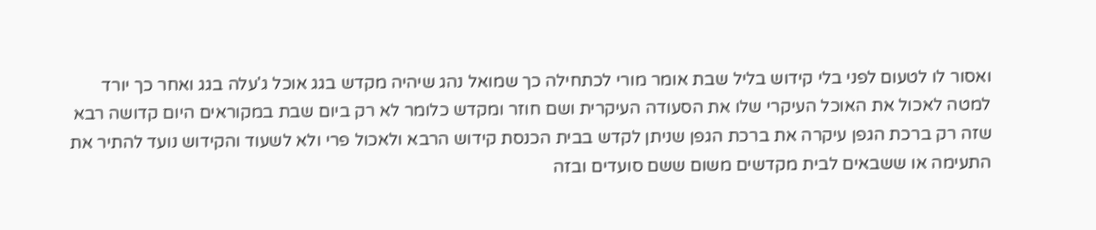ואסור לו לטעום לפני בלי קידוש בליל שבת אומר מורי לכתחילה כך שמואל נהג שיהיה מקדש בגג אוכל ג'עלה בגג ואחר כך יורד למטה לאכול את האוכל העיקרי שלו את הסעודה העיקרית ושם חוזר ומקדש כלומר לא רק ביום שבת במקוראים היום קדושה רבא שזה רק ברכת הגפן עיקרה את ברכת הגפן שניתן לקדש בבית הכנסת קידוש הרבא ולאכול פרי ולא לשעוד והקידוש נועד להתיר את התעימה או ששבאים לבית מקדשים משום ששם סועדים ובזה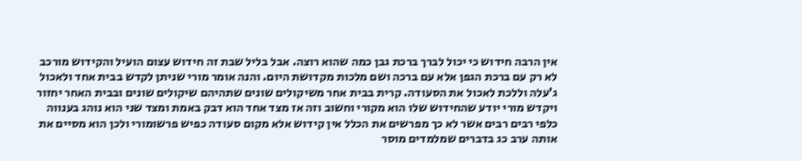אין הרבה חידוש כי יכול לברך ברכת גבן כמה שהוא רוצה. אבל בליל שבת זה חידוש עצום הועיל והקידוש מורכב לא רק עם ברכת הגפן אלא עם ברכה ושם מלכות מקדושת היום. והנה אומר מורי שניתן לקדש בבית אחד ולאכול ג'עלה וללכת לאכול את הסעודה. קרית בבית אחר משיקולים שונים שתהיהם שיקולים שונים ובבית האחר יחזור ויקדש מורי יודע שהחידוש שלו הוא מקורי וחשוב וזה אז מצד אחד הוא דבק באמת ומצד שני הוא נוהג בענווה כלפי רבים רבים אשר לא כך מפרשים את הכלל אין קידוש אלא מקום סעודה כפיש פרשומורי ולכן הוא מסיים את אותה ערב כג בדברים שמלמדים מוסר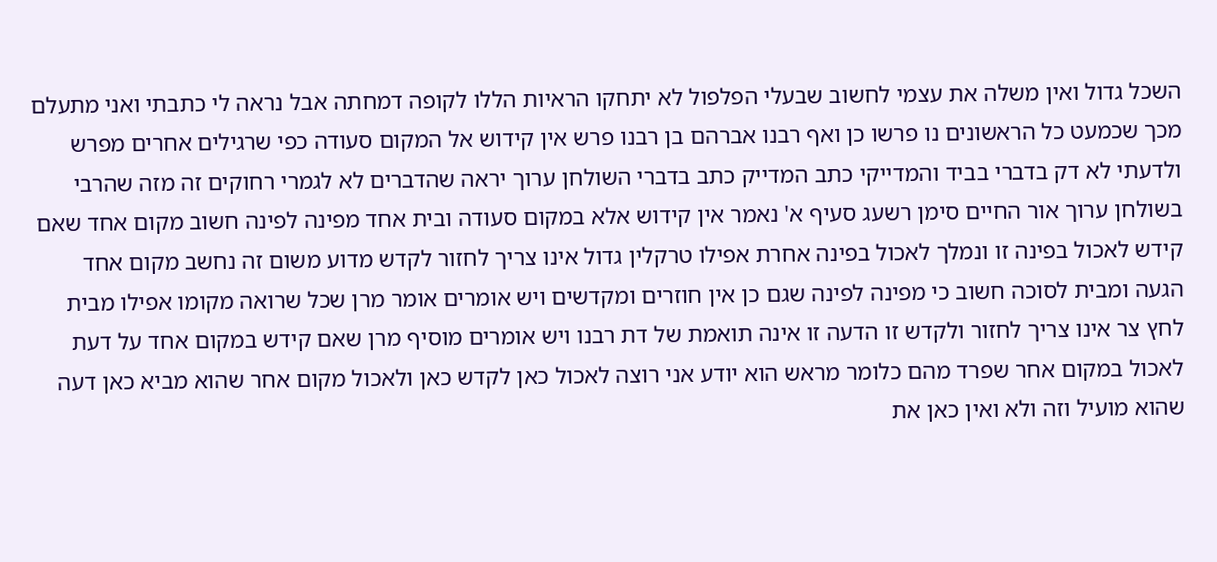השכל גדול ואין משלה את עצמי לחשוב שבעלי הפלפול לא יתחקו הראיות הללו לקופה דמחתה אבל נראה לי כתבתי ואני מתעלם מכך שכמעט כל הראשונים נו פרשו כן ואף רבנו אברהם בן רבנו פרש אין קידוש אל המקום סעודה כפי שרגילים אחרים מפרש ולדעתי לא דק בדברי בביד והמדייקי כתב המדייק כתב בדברי השולחן ערוך יראה שהדברים לא לגמרי רחוקים זה מזה שהרבי בשולחן ערוך אור החיים סימן רשעג סעיף א' נאמר אין קידוש אלא במקום סעודה ובית אחד מפינה לפינה חשוב מקום אחד שאם קידש לאכול בפינה זו ונמלך לאכול בפינה אחרת אפילו טרקלין גדול אינו צריך לחזור לקדש מדוע משום זה נחשב מקום אחד הגעה ומבית לסוכה חשוב כי מפינה לפינה שגם כן אין חוזרים ומקדשים ויש אומרים אומר מרן שכל שרואה מקומו אפילו מבית לחץ צר אינו צריך לחזור ולקדש זו הדעה זו אינה תואמת של דת רבנו ויש אומרים מוסיף מרן שאם קידש במקום אחד על דעת לאכול במקום אחר שפרד מהם כלומר מראש הוא יודע אני רוצה לאכול כאן לקדש כאן ולאכול מקום אחר שהוא מביא כאן דעה שהוא מועיל וזה ולא ואין כאן את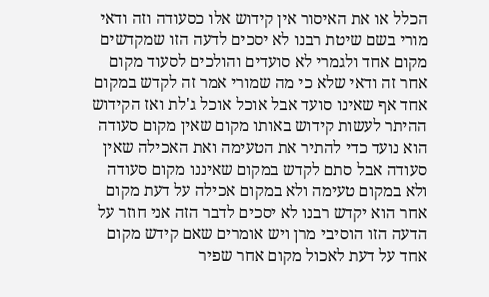הכלל או את האיסור אין קידוש אלו כסעודה וזה ודאי מורי בשם שיטת רבנו לא יסכים לדעה הזו שמקדשים מקום אחד ולגמרי לא סועדים והולכים לסעוד מקום אחר זה ודאי שלא כי מה שמורי אמר זה לקדש במקום אחד אף שאינו סועד אבל אוכל אוכל ג'לת ואז הקידוש ההיתר לעשות קידוש באותו מקום שאין מקום סעודה הוא נועד כדי להתיר את הטעימה ואת האכילה שאין סעודה אבל סתם לקדש במקום שאיננו מקום סעודה ולא במקום טעימה ולא במקום אכילה על דעת מקום אחר הוא יקדש רבנו לא יסכים לדבר הזה אני חוזר על הדעה הזו הוסיבי מרן ויש אומרים שאם קידש מקום אחד על דעת לאכול מקום אחר שפיר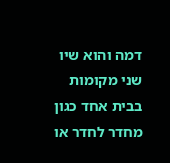דמה והוא שיו שני מקומות בבית אחד כגון מחדר לחדר או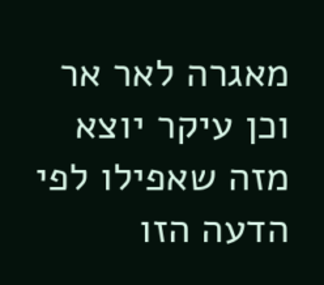מאגרה לאר אר וכן עיקר יוצא מזה שאפילו לפי הדעה הזו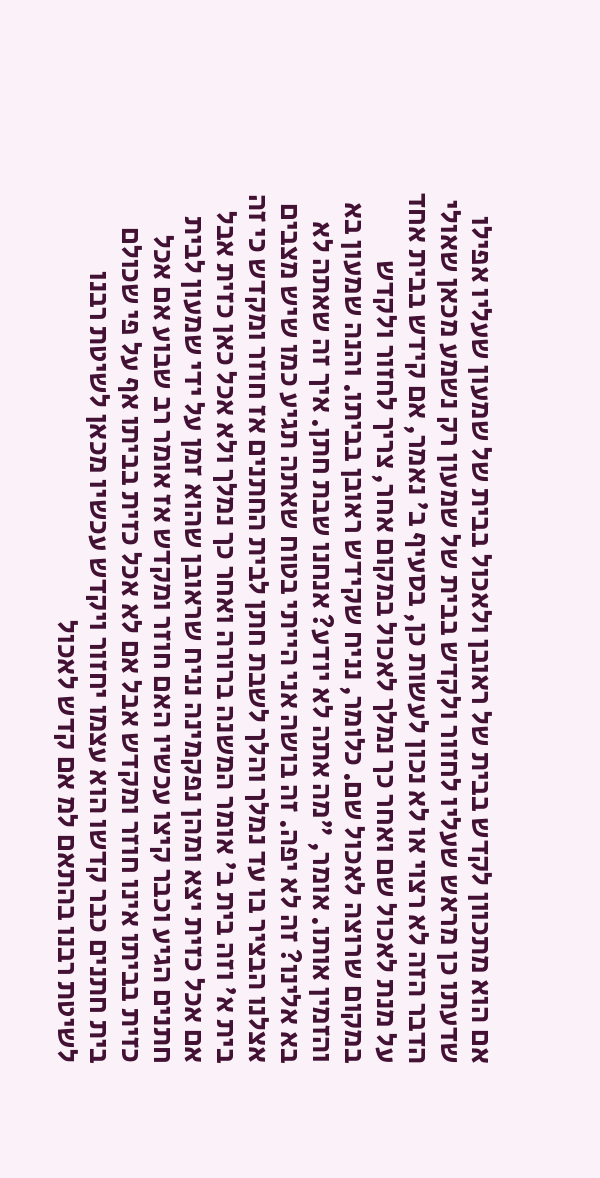אם הוא מתכוון לקדש בבית של ראובן ולאכול בבית של שמעון שעליו אפילו שדעתו כן מראש שעליו לחזור ולקדש בבית של שמעון רק נשמע מכאן שאולי הדבר הזה לא רצוי או לא נכון לעשות כן, בסעיף ב' נאמר, אם קידש בבית אחד על מנת לאכול שם ואחר כך נמלך לאכול במקום אחר, צריך לחזור ולקדש במקום שרוצה לאכול שם. כלומר, נניח שקידש ראובן בביתו. והנה שמעון בא והזמין אותו. אומר, "מה אתה לא יודע? אנחנו שבת חתן. איך זה שאתה לא בא אלינו? זה לא יפה. זה בושה אני הייתי בטוח שאתה תגיע כמו שיש מצבים אצלנו הבציר בו עד נמלך והלך לשבת חתן לבית החתנים אז חוזר ומקדש כי זה בית א' וזה בית ב' אומר המשנה ברורה ואחר כך נמלך ולא אכל כאן כזית אבל אם אכל כזית יצא ומהן נפקמינה נניח שראובן שהוא זמן על ידי שמעון לבית חתנים הגיע וכבר קיצו עכשיו האם חוזר ומקדש אז אומר רב שבוע אם אכל כזית בביתו אינו חוזר ומקדש אבל אם לא אכל כזית בביתו אף על פי שכולם בית חתנים כבר קדשו הוא עצמו יחזור ויקדש עכשיו מכאן לשיטת רבנו לשיטת רבנו בהתאם למ אם קדש לאכול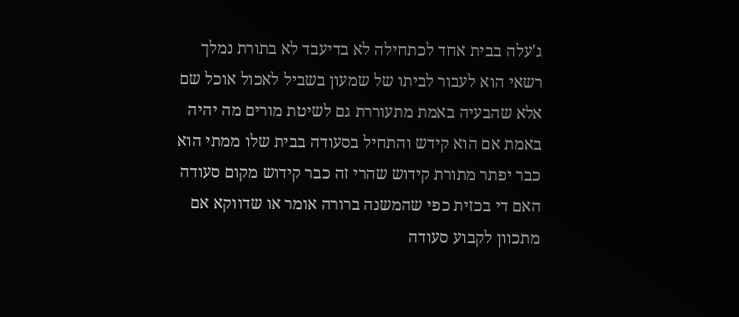ג'עלה בבית אחד לכתחילה לא בדיעבד לא בתורת נמלך רשאי הוא לעבור לביתו של שמעון בשביל לאכול אוכל שם אלא שהבעיה באמת מתעוררת גם לשיטת מורים מה יהיה באמת אם הוא קידש והתחיל בסעודה בבית שלו ממתי הוא כבר יפתר מתורת קידוש שהרי זה כבר קידוש מקום סעודה האם די בכזית כפי שהמשנה ברורה אומר או שדווקא אם מתכוון לקבוע סעודה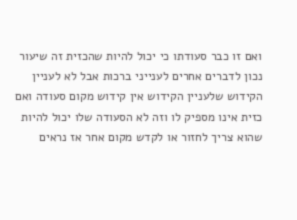ואם זו כבר סעודתו כי יכול להיות שהכזית זה שיעור נכון לדברים אחרים לענייני ברכות אבל לא לעניין הקידוש שלעניין הקידוש אין קידוש מקום סעודה ואם כזית אינו מספיק לו וזה לא הסעודה שלו יכול להיות שהוא צריך לחזור או לקדש מקום אחר אז נראים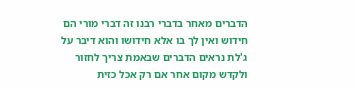הדברים מאחר בדברי רבנו זה דברי מורי הם חידוש ואין לך בו אלא חידושו והוא דיבר על ג'לת נראים הדברים שבאמת צריך לחזור ולקדש מקום אחר אם רק אכל כזית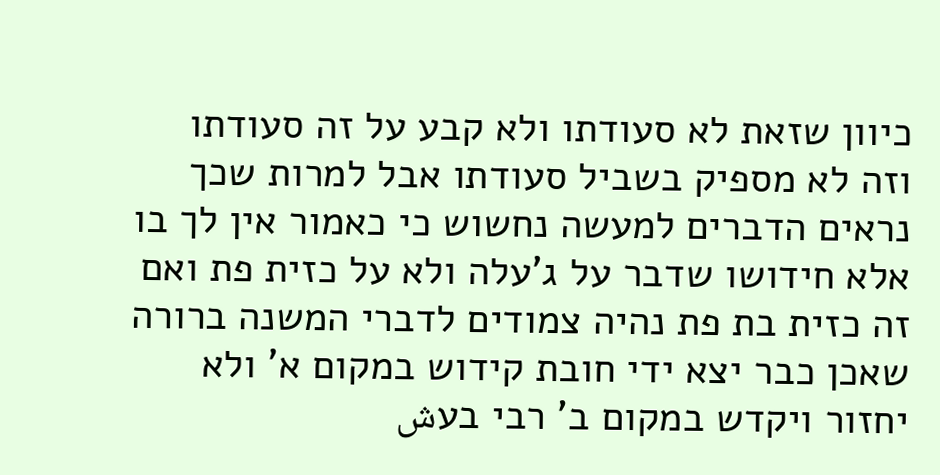כיוון שזאת לא סעודתו ולא קבע על זה סעודתו וזה לא מספיק בשביל סעודתו אבל למרות שכך נראים הדברים למעשה נחשוש כי כאמור אין לך בו אלא חידושו שדבר על ג'עלה ולא על כזית פת ואם זה כזית בת פת נהיה צמודים לדברי המשנה ברורה שאכן כבר יצא ידי חובת קידוש במקום א' ולא יחזור ויקדש במקום ב' רבי בעش